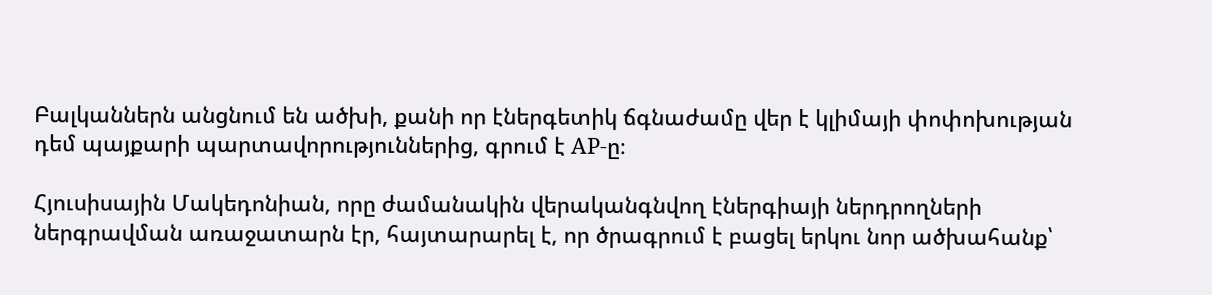Բալկաններն անցնում են ածխի, քանի որ էներգետիկ ճգնաժամը վեր է կլիմայի փոփոխության դեմ պայքարի պարտավորություններից, գրում է AP-ը։

Հյուսիսային Մակեդոնիան, որը ժամանակին վերականգնվող էներգիայի ներդրողների ներգրավման առաջատարն էր, հայտարարել է, որ ծրագրում է բացել երկու նոր ածխահանք՝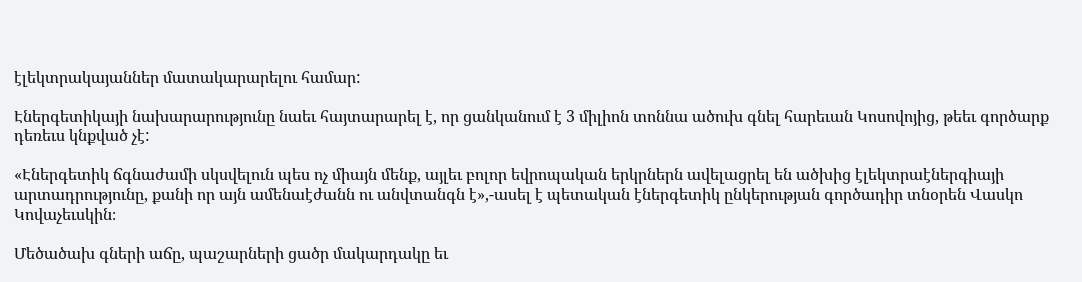էլեկտրակայաններ մատակարարելու համար:

Էներգետիկայի նախարարությունը նաեւ հայտարարել է, որ ցանկանում է 3 միլիոն տոննա ածուխ գնել հարեւան Կոսովոյից, թեեւ գործարք դեռեւս կնքված չէ:

«Էներգետիկ ճգնաժամի սկսվելուն պես ոչ միայն մենք, այլեւ բոլոր եվրոպական երկրներն ավելացրել են ածխից էլեկտրաէներգիայի արտադրությունը, քանի որ այն ամենաէժանն ու անվտանգն է»,-ասել է պետական էներգետիկ ընկերության գործադիր տնօրեն Վասկո Կովաչեւսկին։

Մեծածախ գների աճը, պաշարների ցածր մակարդակը եւ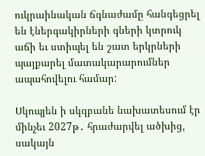ուկրաինական ճգնաժամը հանգեցրել են էներգակիրների գների կտրուկ աճի եւ ստիպել են շատ երկրների պայքարել մատակարարումներ ապահովելու համար:

Սկոպյեն ի սկզբանե նախատեսում էր մինչեւ 2027թ․ հրաժարվել ածխից, սակայն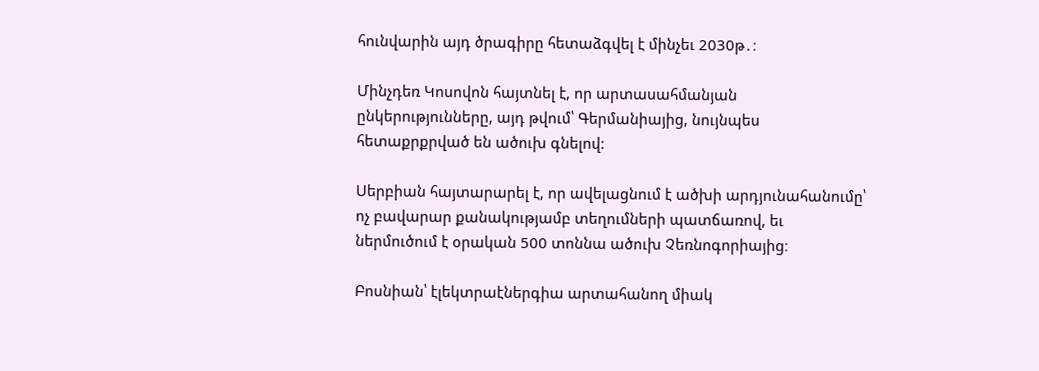հունվարին այդ ծրագիրը հետաձգվել է մինչեւ 2030թ․։

Մինչդեռ Կոսովոն հայտնել է, որ արտասահմանյան ընկերությունները, այդ թվում՝ Գերմանիայից, նույնպես հետաքրքրված են ածուխ գնելով:

Սերբիան հայտարարել է, որ ավելացնում է ածխի արդյունահանումը՝ ոչ բավարար քանակությամբ տեղումների պատճառով, եւ ներմուծում է օրական 500 տոննա ածուխ Չեռնոգորիայից։

Բոսնիան՝ էլեկտրաէներգիա արտահանող միակ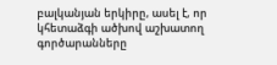բալկանյան երկիրը, ասել է, որ կհետաձգի ածխով աշխատող գործարանները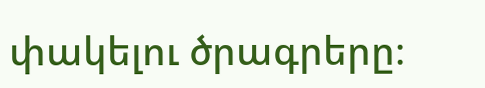փակելու ծրագրերը։